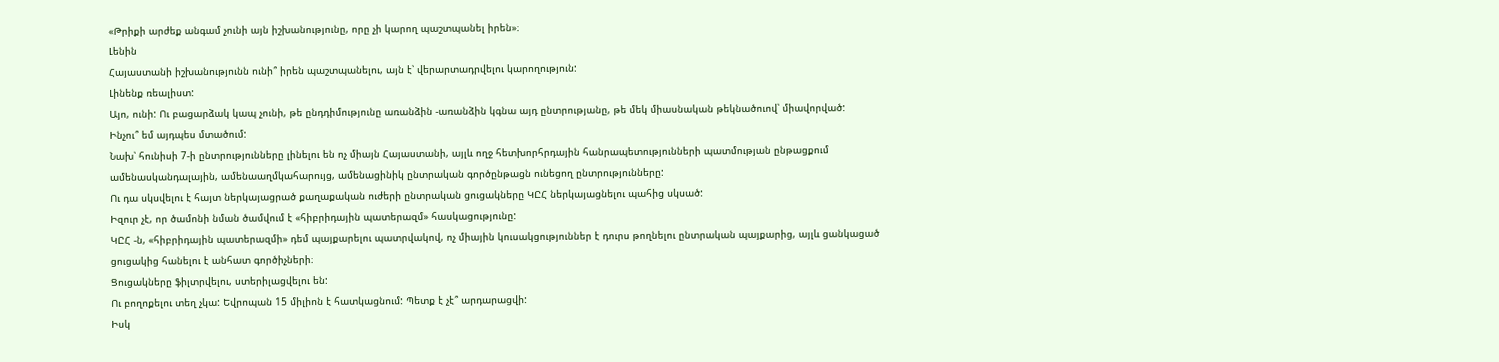«Թրիքի արժեք անգամ չունի այն իշխանությունը, որը չի կարող պաշտպանել իրեն»։
Լենին
Հայաստանի իշխանությունն ունի՞ իրեն պաշտպանելու, այն է՝ վերարտադրվելու կարողություն:
Լինենք ռեալիստ:
Այո, ունի: Ու բացարձակ կապ չունի, թե ընդդիմությունը առանձին -առանձին կգնա այդ ընտրությանը, թե մեկ միասնական թեկնածուով՝ միավորված:
Ինչու՞ եմ այդպես մտածում:
Նախ՝ հունիսի 7-ի ընտրությունները լինելու են ոչ միայն Հայաստանի, այլև ողջ հետխորհրդային հանրապետությունների պատմության ընթացքում ամենասկանդալային, ամենաաղմկահարույց, ամենացինիկ ընտրական գործընթացն ունեցող ընտրությունները:
Ու դա սկսվելու է հայտ ներկայացրած քաղաքական ուժերի ընտրական ցուցակները ԿԸՀ ներկայացնելու պահից սկսած:
Իզուր չէ, որ ծամոնի նման ծամվում է «հիբրիդային պատերազմ» հասկացությունը:
ԿԸՀ -ն, «հիբրիդային պատերազմի» դեմ պայքարելու պատրվակով, ոչ միային կուսակցություններ է դուրս թողնելու ընտրական պայքարից, այլև ցանկացած ցուցակից հանելու է անհատ գործիչների։
Ցուցակները ֆիլտրվելու, ստերիլացվելու են:
Ու բողոքելու տեղ չկա: Եվրոպան 15 միլիոն է հատկացնում: Պետք է չէ՞ արդարացվի:
Իսկ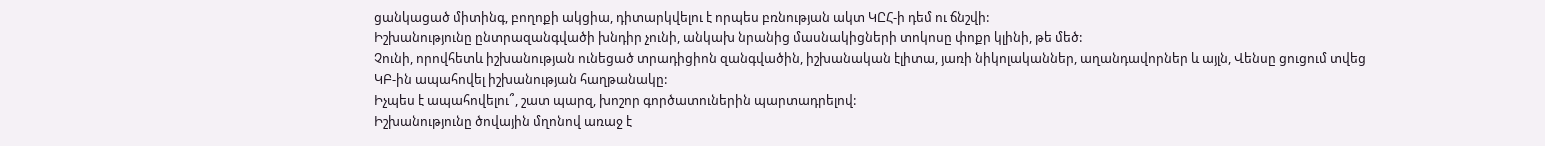ցանկացած միտինգ, բողոքի ակցիա, դիտարկվելու է որպես բռնության ակտ ԿԸՀ-ի դեմ ու ճնշվի:
Իշխանությունը ընտրազանգվածի խնդիր չունի, անկախ նրանից մասնակիցների տոկոսը փոքր կլինի, թե մեծ:
Չունի, որովհետև իշխանության ունեցած տրադիցիոն զանգվածին, իշխանական էլիտա, յառի նիկոլականներ, աղանդավորներ և այլն, Վենսը ցուցում տվեց ԿԲ-ին ապահովել իշխանության հաղթանակը:
Իչպես է ապահովելու՞, շատ պարզ, խոշոր գործատուներին պարտադրելով:
Իշխանությունը ծովային մղոնով առաջ է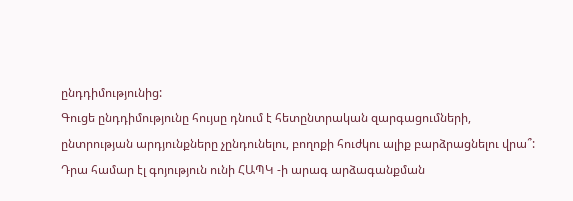ընդդիմությունից:
Գուցե ընդդիմությունը հույսը դնում է հետընտրական զարգացումների, ընտրության արդյունքները չընդունելու, բողոքի հուժկու ալիք բարձրացնելու վրա՞:
Դրա համար էլ գոյություն ունի ՀԱՊԿ -ի արագ արձագանքման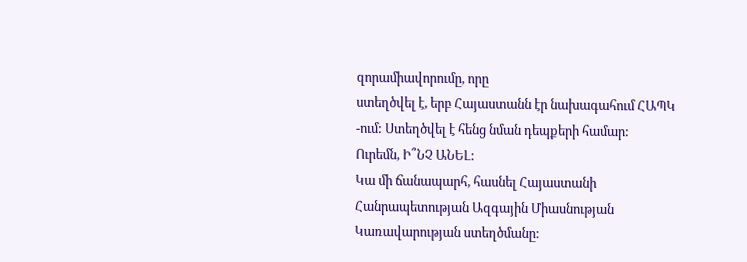զորամիավորումը, որը
ստեղծվել է, երբ Հայաստանն էր նախագահում ՀԱՊԿ -ում: Ստեղծվել է հենց նման դեպքերի համար:
Ուրեմն, Ի՞ՆՉ ԱՆԵԼ:
Կա մի ճանապարհ, հասնել Հայաստանի Հանրապետության Ազգային Միասնության
Կառավարության ստեղծմանը: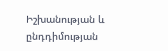Իշխանության և ընդդիմության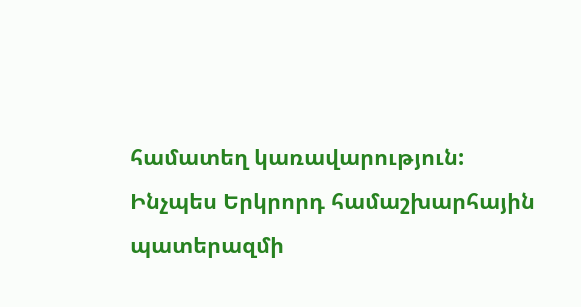համատեղ կառավարություն:
Ինչպես Երկրորդ համաշխարհային պատերազմի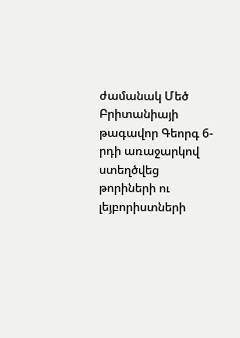ժամանակ Մեծ Բրիտանիայի թագավոր Գեորգ 6-րդի առաջարկով ստեղծվեց թորիների ու լեյբորիստների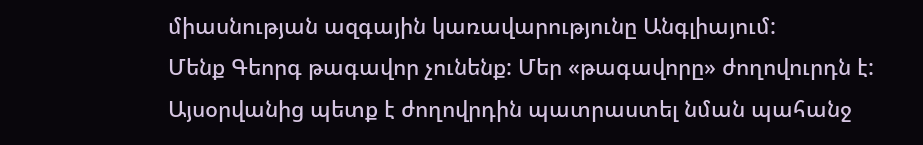միասնության ազգային կառավարությունը Անգլիայում:
Մենք Գեորգ թագավոր չունենք: Մեր «թագավորը» ժողովուրդն է:
Այսօրվանից պետք է ժողովրդին պատրաստել նման պահանջ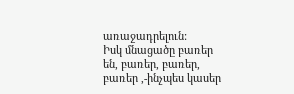առաջադրելուն:
Իսկ մնացածը բառեր են, բառեր, բառեր, բառեր ,-ինչպես կասեր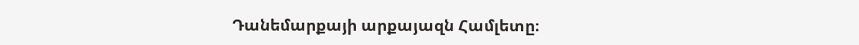Դանեմարքայի արքայազն Համլետը։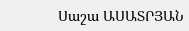Սաշա ԱՍԱՏՐՅԱՆ